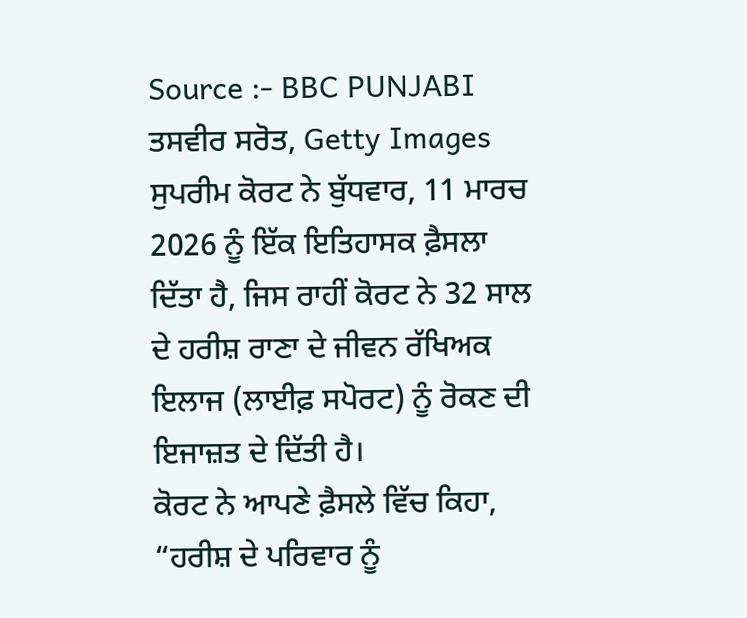Source :- BBC PUNJABI
ਤਸਵੀਰ ਸਰੋਤ, Getty Images
ਸੁਪਰੀਮ ਕੋਰਟ ਨੇ ਬੁੱਧਵਾਰ, 11 ਮਾਰਚ 2026 ਨੂੰ ਇੱਕ ਇਤਿਹਾਸਕ ਫ਼ੈਸਲਾ ਦਿੱਤਾ ਹੈ, ਜਿਸ ਰਾਹੀਂ ਕੋਰਟ ਨੇ 32 ਸਾਲ ਦੇ ਹਰੀਸ਼ ਰਾਣਾ ਦੇ ਜੀਵਨ ਰੱਖਿਅਕ ਇਲਾਜ (ਲਾਈਫ਼ ਸਪੋਰਟ) ਨੂੰ ਰੋਕਣ ਦੀ ਇਜਾਜ਼ਤ ਦੇ ਦਿੱਤੀ ਹੈ।
ਕੋਰਟ ਨੇ ਆਪਣੇ ਫ਼ੈਸਲੇ ਵਿੱਚ ਕਿਹਾ, “ਹਰੀਸ਼ ਦੇ ਪਰਿਵਾਰ ਨੂੰ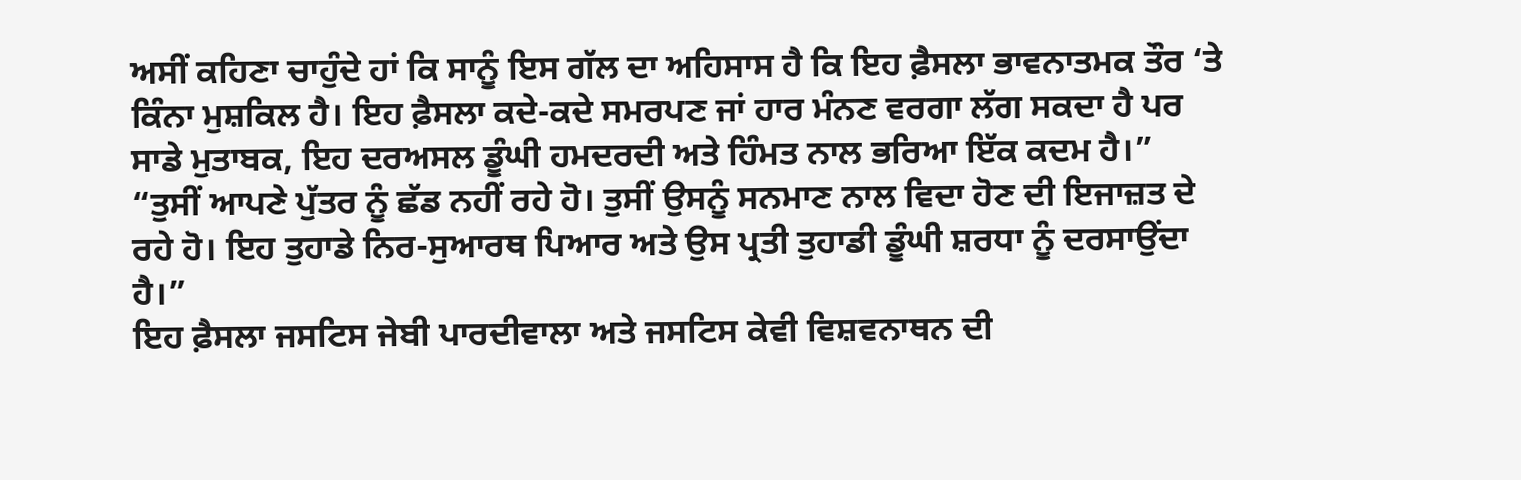ਅਸੀਂ ਕਹਿਣਾ ਚਾਹੁੰਦੇ ਹਾਂ ਕਿ ਸਾਨੂੰ ਇਸ ਗੱਲ ਦਾ ਅਹਿਸਾਸ ਹੈ ਕਿ ਇਹ ਫ਼ੈਸਲਾ ਭਾਵਨਾਤਮਕ ਤੌਰ ‘ਤੇ ਕਿੰਨਾ ਮੁਸ਼ਕਿਲ ਹੈ। ਇਹ ਫ਼ੈਸਲਾ ਕਦੇ-ਕਦੇ ਸਮਰਪਣ ਜਾਂ ਹਾਰ ਮੰਨਣ ਵਰਗਾ ਲੱਗ ਸਕਦਾ ਹੈ ਪਰ ਸਾਡੇ ਮੁਤਾਬਕ, ਇਹ ਦਰਅਸਲ ਡੂੰਘੀ ਹਮਦਰਦੀ ਅਤੇ ਹਿੰਮਤ ਨਾਲ ਭਰਿਆ ਇੱਕ ਕਦਮ ਹੈ।”
“ਤੁਸੀਂ ਆਪਣੇ ਪੁੱਤਰ ਨੂੰ ਛੱਡ ਨਹੀਂ ਰਹੇ ਹੋ। ਤੁਸੀਂ ਉਸਨੂੰ ਸਨਮਾਣ ਨਾਲ ਵਿਦਾ ਹੋਣ ਦੀ ਇਜਾਜ਼ਤ ਦੇ ਰਹੇ ਹੋ। ਇਹ ਤੁਹਾਡੇ ਨਿਰ-ਸੁਆਰਥ ਪਿਆਰ ਅਤੇ ਉਸ ਪ੍ਰਤੀ ਤੁਹਾਡੀ ਡੂੰਘੀ ਸ਼ਰਧਾ ਨੂੰ ਦਰਸਾਉਂਦਾ ਹੈ।”
ਇਹ ਫ਼ੈਸਲਾ ਜਸਟਿਸ ਜੇਬੀ ਪਾਰਦੀਵਾਲਾ ਅਤੇ ਜਸਟਿਸ ਕੇਵੀ ਵਿਸ਼ਵਨਾਥਨ ਦੀ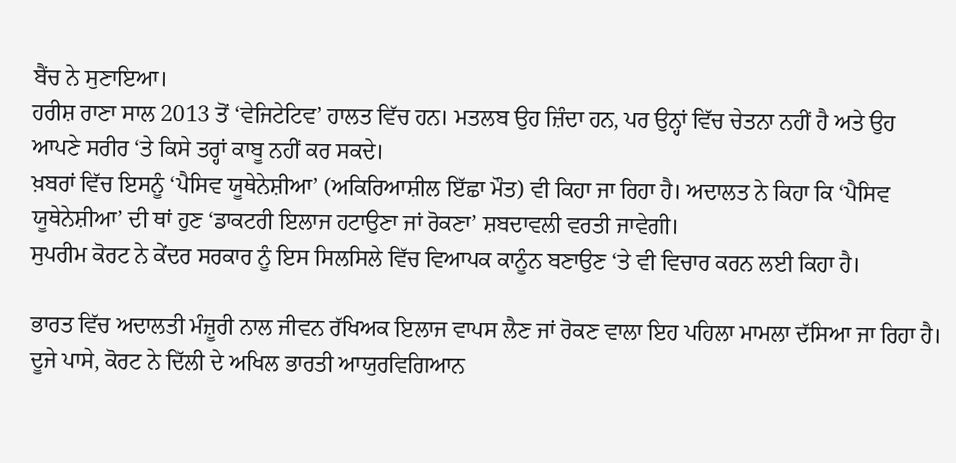ਬੈਂਚ ਨੇ ਸੁਣਾਇਆ।
ਹਰੀਸ਼ ਰਾਣਾ ਸਾਲ 2013 ਤੋਂ ‘ਵੇਜਿਟੇਟਿਵ’ ਹਾਲਤ ਵਿੱਚ ਹਨ। ਮਤਲਬ ਉਹ ਜ਼ਿੰਦਾ ਹਨ, ਪਰ ਉਨ੍ਹਾਂ ਵਿੱਚ ਚੇਤਨਾ ਨਹੀਂ ਹੈ ਅਤੇ ਉਹ ਆਪਣੇ ਸਰੀਰ ‘ਤੇ ਕਿਸੇ ਤਰ੍ਹਾਂ ਕਾਬੂ ਨਹੀਂ ਕਰ ਸਕਦੇ।
ਖ਼ਬਰਾਂ ਵਿੱਚ ਇਸਨੂੰ ‘ਪੈਸਿਵ ਯੂਥੇਨੇਸ਼ੀਆ’ (ਅਕਿਰਿਆਸ਼ੀਲ ਇੱਛਾ ਮੌਤ) ਵੀ ਕਿਹਾ ਜਾ ਰਿਹਾ ਹੈ। ਅਦਾਲਤ ਨੇ ਕਿਹਾ ਕਿ ‘ਪੈਸਿਵ ਯੂਥੇਨੇਸ਼ੀਆ’ ਦੀ ਥਾਂ ਹੁਣ ‘ਡਾਕਟਰੀ ਇਲਾਜ ਹਟਾਉਣਾ ਜਾਂ ਰੋਕਣਾ’ ਸ਼ਬਦਾਵਲੀ ਵਰਤੀ ਜਾਵੇਗੀ।
ਸੁਪਰੀਮ ਕੋਰਟ ਨੇ ਕੇਂਦਰ ਸਰਕਾਰ ਨੂੰ ਇਸ ਸਿਲਸਿਲੇ ਵਿੱਚ ਵਿਆਪਕ ਕਾਨੂੰਨ ਬਣਾਉਣ ‘ਤੇ ਵੀ ਵਿਚਾਰ ਕਰਨ ਲਈ ਕਿਹਾ ਹੈ।

ਭਾਰਤ ਵਿੱਚ ਅਦਾਲਤੀ ਮੰਜ਼ੂਰੀ ਨਾਲ ਜੀਵਨ ਰੱਖਿਅਕ ਇਲਾਜ ਵਾਪਸ ਲੈਣ ਜਾਂ ਰੋਕਣ ਵਾਲਾ ਇਹ ਪਹਿਲਾ ਮਾਮਲਾ ਦੱਸਿਆ ਜਾ ਰਿਹਾ ਹੈ।
ਦੂਜੇ ਪਾਸੇ, ਕੋਰਟ ਨੇ ਦਿੱਲੀ ਦੇ ਅਖਿਲ ਭਾਰਤੀ ਆਯੁਰਵਿਗਿਆਨ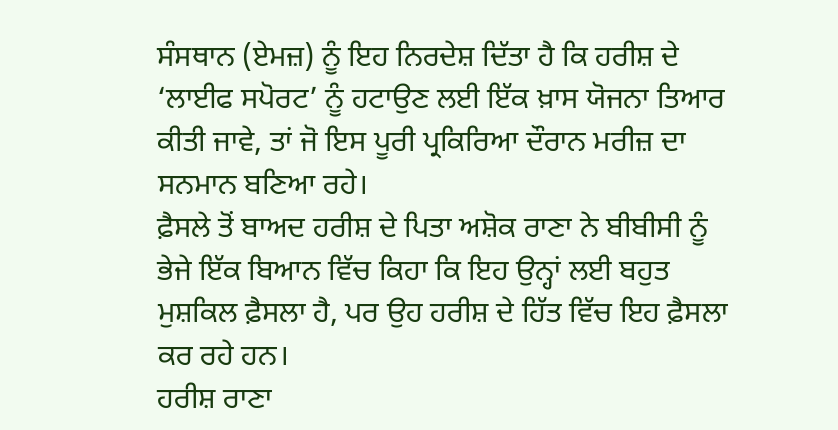ਸੰਸਥਾਨ (ਏਮਜ਼) ਨੂੰ ਇਹ ਨਿਰਦੇਸ਼ ਦਿੱਤਾ ਹੈ ਕਿ ਹਰੀਸ਼ ਦੇ ‘ਲਾਈਫ ਸਪੋਰਟ’ ਨੂੰ ਹਟਾਉਣ ਲਈ ਇੱਕ ਖ਼ਾਸ ਯੋਜਨਾ ਤਿਆਰ ਕੀਤੀ ਜਾਵੇ, ਤਾਂ ਜੋ ਇਸ ਪੂਰੀ ਪ੍ਰਕਿਰਿਆ ਦੌਰਾਨ ਮਰੀਜ਼ ਦਾ ਸਨਮਾਨ ਬਣਿਆ ਰਹੇ।
ਫ਼ੈਸਲੇ ਤੋਂ ਬਾਅਦ ਹਰੀਸ਼ ਦੇ ਪਿਤਾ ਅਸ਼ੋਕ ਰਾਣਾ ਨੇ ਬੀਬੀਸੀ ਨੂੰ ਭੇਜੇ ਇੱਕ ਬਿਆਨ ਵਿੱਚ ਕਿਹਾ ਕਿ ਇਹ ਉਨ੍ਹਾਂ ਲਈ ਬਹੁਤ ਮੁਸ਼ਕਿਲ ਫ਼ੈਸਲਾ ਹੈ, ਪਰ ਉਹ ਹਰੀਸ਼ ਦੇ ਹਿੱਤ ਵਿੱਚ ਇਹ ਫ਼ੈਸਲਾ ਕਰ ਰਹੇ ਹਨ।
ਹਰੀਸ਼ ਰਾਣਾ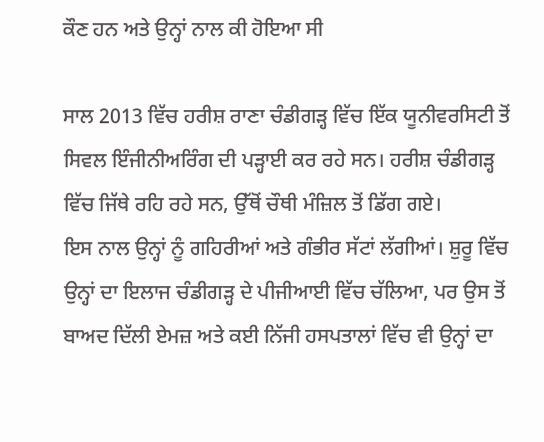ਕੌਣ ਹਨ ਅਤੇ ਉਨ੍ਹਾਂ ਨਾਲ ਕੀ ਹੋਇਆ ਸੀ

ਸਾਲ 2013 ਵਿੱਚ ਹਰੀਸ਼ ਰਾਣਾ ਚੰਡੀਗੜ੍ਹ ਵਿੱਚ ਇੱਕ ਯੂਨੀਵਰਸਿਟੀ ਤੋਂ ਸਿਵਲ ਇੰਜੀਨੀਅਰਿੰਗ ਦੀ ਪੜ੍ਹਾਈ ਕਰ ਰਹੇ ਸਨ। ਹਰੀਸ਼ ਚੰਡੀਗੜ੍ਹ ਵਿੱਚ ਜਿੱਥੇ ਰਹਿ ਰਹੇ ਸਨ, ਉੱਥੋਂ ਚੌਥੀ ਮੰਜ਼ਿਲ ਤੋਂ ਡਿੱਗ ਗਏ।
ਇਸ ਨਾਲ ਉਨ੍ਹਾਂ ਨੂੰ ਗਹਿਰੀਆਂ ਅਤੇ ਗੰਭੀਰ ਸੱਟਾਂ ਲੱਗੀਆਂ। ਸ਼ੁਰੂ ਵਿੱਚ ਉਨ੍ਹਾਂ ਦਾ ਇਲਾਜ ਚੰਡੀਗੜ੍ਹ ਦੇ ਪੀਜੀਆਈ ਵਿੱਚ ਚੱਲਿਆ, ਪਰ ਉਸ ਤੋਂ ਬਾਅਦ ਦਿੱਲੀ ਏਮਜ਼ ਅਤੇ ਕਈ ਨਿੱਜੀ ਹਸਪਤਾਲਾਂ ਵਿੱਚ ਵੀ ਉਨ੍ਹਾਂ ਦਾ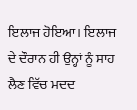ਇਲਾਜ ਹੋਇਆ। ਇਲਾਜ ਦੇ ਦੌਰਾਨ ਹੀ ਉਨ੍ਹਾਂ ਨੂੰ ਸਾਹ ਲੈਣ ਵਿੱਚ ਮਦਦ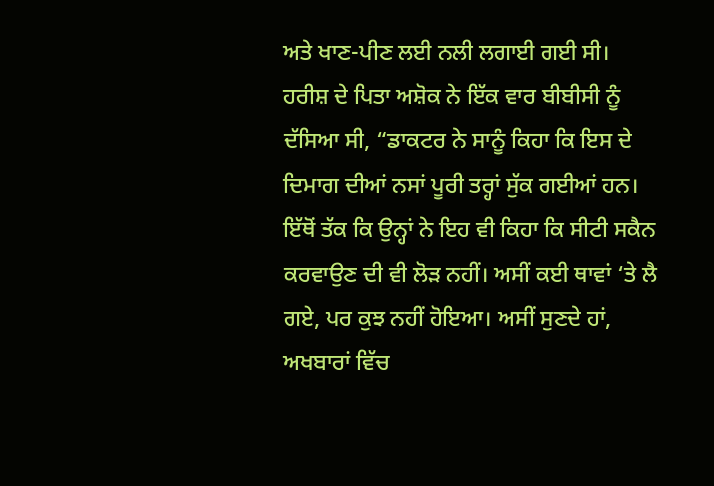ਅਤੇ ਖਾਣ-ਪੀਣ ਲਈ ਨਲੀ ਲਗਾਈ ਗਈ ਸੀ।
ਹਰੀਸ਼ ਦੇ ਪਿਤਾ ਅਸ਼ੋਕ ਨੇ ਇੱਕ ਵਾਰ ਬੀਬੀਸੀ ਨੂੰ ਦੱਸਿਆ ਸੀ, “ਡਾਕਟਰ ਨੇ ਸਾਨੂੰ ਕਿਹਾ ਕਿ ਇਸ ਦੇ ਦਿਮਾਗ ਦੀਆਂ ਨਸਾਂ ਪੂਰੀ ਤਰ੍ਹਾਂ ਸੁੱਕ ਗਈਆਂ ਹਨ। ਇੱਥੋਂ ਤੱਕ ਕਿ ਉਨ੍ਹਾਂ ਨੇ ਇਹ ਵੀ ਕਿਹਾ ਕਿ ਸੀਟੀ ਸਕੈਨ ਕਰਵਾਉਣ ਦੀ ਵੀ ਲੋੜ ਨਹੀਂ। ਅਸੀਂ ਕਈ ਥਾਵਾਂ ‘ਤੇ ਲੈ ਗਏ, ਪਰ ਕੁਝ ਨਹੀਂ ਹੋਇਆ। ਅਸੀਂ ਸੁਣਦੇ ਹਾਂ, ਅਖਬਾਰਾਂ ਵਿੱਚ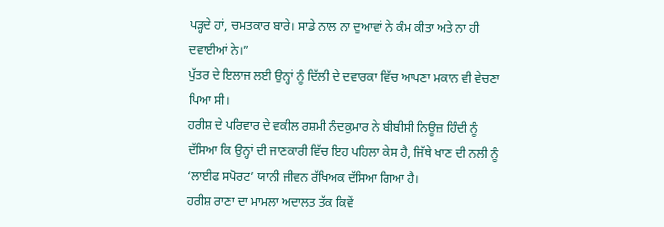ਪੜ੍ਹਦੇ ਹਾਂ, ਚਮਤਕਾਰ ਬਾਰੇ। ਸਾਡੇ ਨਾਲ ਨਾ ਦੁਆਵਾਂ ਨੇ ਕੰਮ ਕੀਤਾ ਅਤੇ ਨਾ ਹੀ ਦਵਾਈਆਂ ਨੇ।”
ਪੁੱਤਰ ਦੇ ਇਲਾਜ ਲਈ ਉਨ੍ਹਾਂ ਨੂੰ ਦਿੱਲੀ ਦੇ ਦਵਾਰਕਾ ਵਿੱਚ ਆਪਣਾ ਮਕਾਨ ਵੀ ਵੇਚਣਾ ਪਿਆ ਸੀ।
ਹਰੀਸ਼ ਦੇ ਪਰਿਵਾਰ ਦੇ ਵਕੀਲ ਰਸ਼ਮੀ ਨੰਦਕੁਮਾਰ ਨੇ ਬੀਬੀਸੀ ਨਿਊਜ਼ ਹਿੰਦੀ ਨੂੰ ਦੱਸਿਆ ਕਿ ਉਨ੍ਹਾਂ ਦੀ ਜਾਣਕਾਰੀ ਵਿੱਚ ਇਹ ਪਹਿਲਾ ਕੇਸ ਹੈ, ਜਿੱਥੇ ਖਾਣ ਦੀ ਨਲੀ ਨੂੰ ‘ਲਾਈਫ ਸਪੋਰਟ’ ਯਾਨੀ ਜੀਵਨ ਰੱਖਿਅਕ ਦੱਸਿਆ ਗਿਆ ਹੈ।
ਹਰੀਸ਼ ਰਾਣਾ ਦਾ ਮਾਮਲਾ ਅਦਾਲਤ ਤੱਕ ਕਿਵੇਂ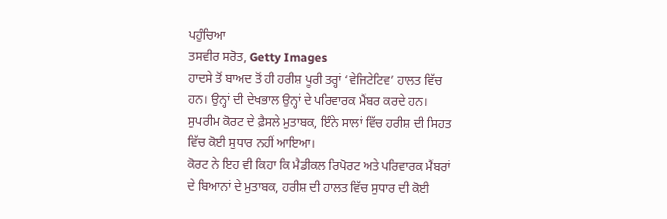ਪਹੁੰਚਿਆ
ਤਸਵੀਰ ਸਰੋਤ, Getty Images
ਹਾਦਸੇ ਤੋਂ ਬਾਅਦ ਤੋਂ ਹੀ ਹਰੀਸ਼ ਪੂਰੀ ਤਰ੍ਹਾਂ ‘ਵੇਜਿਟੇਟਿਵ’ ਹਾਲਤ ਵਿੱਚ ਹਨ। ਉਨ੍ਹਾਂ ਦੀ ਦੇਖਭਾਲ ਉਨ੍ਹਾਂ ਦੇ ਪਰਿਵਾਰਕ ਮੈਂਬਰ ਕਰਦੇ ਹਨ।
ਸੁਪਰੀਮ ਕੋਰਟ ਦੇ ਫ਼ੈਸਲੇ ਮੁਤਾਬਕ, ਇੰਨੇ ਸਾਲਾਂ ਵਿੱਚ ਹਰੀਸ਼ ਦੀ ਸਿਹਤ ਵਿੱਚ ਕੋਈ ਸੁਧਾਰ ਨਹੀਂ ਆਇਆ।
ਕੋਰਟ ਨੇ ਇਹ ਵੀ ਕਿਹਾ ਕਿ ਮੈਡੀਕਲ ਰਿਪੋਰਟ ਅਤੇ ਪਰਿਵਾਰਕ ਮੈਂਬਰਾਂ ਦੇ ਬਿਆਨਾਂ ਦੇ ਮੁਤਾਬਕ, ਹਰੀਸ਼ ਦੀ ਹਾਲਤ ਵਿੱਚ ਸੁਧਾਰ ਦੀ ਕੋਈ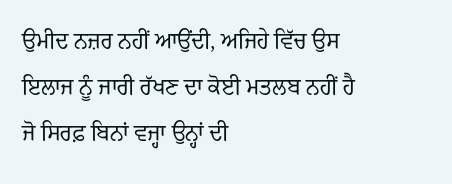ਉਮੀਦ ਨਜ਼ਰ ਨਹੀਂ ਆਉਂਦੀ, ਅਜਿਹੇ ਵਿੱਚ ਉਸ ਇਲਾਜ ਨੂੰ ਜਾਰੀ ਰੱਖਣ ਦਾ ਕੋਈ ਮਤਲਬ ਨਹੀਂ ਹੈ ਜੋ ਸਿਰਫ਼ ਬਿਨਾਂ ਵਜ੍ਹਾ ਉਨ੍ਹਾਂ ਦੀ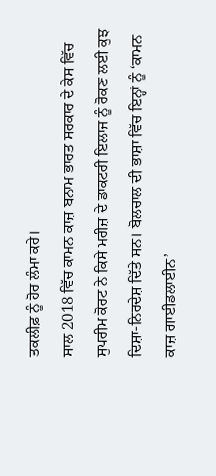ਤਕਲੀਫ਼ ਨੂੰ ਹੋਰ ਲੰਮਾ ਕਰੇ।
ਸਾਲ 2018 ਵਿੱਚ ਕਾਮਨ ਕਾਜ਼ ਬਨਾਮ ਭਾਰਤ ਸਰਕਾਰ ਦੇ ਕੇਸ ਵਿੱਚ ਸੁਪਰੀਮ ਕੋਰਟ ਨੇ ਕਿਸੇ ਮਰੀਜ਼ ਦੇ ਡਾਕਟਰੀ ਇਲਾਜ ਨੂੰ ਰੋਕਣ ਲਈ ਕੁਝ ਦਿਸ਼ਾ-ਨਿਰਦੇਸ਼ ਦਿੱਤੇ ਸਨ। ਬੋਲਚਾਲ ਦੀ ਭਾਸ਼ਾ ਵਿੱਚ ਇਨ੍ਹਾਂ ਨੂੰ ‘ਕਾਮਨ ਕਾਜ਼ ਗਾਈਡਲਾਈਨ’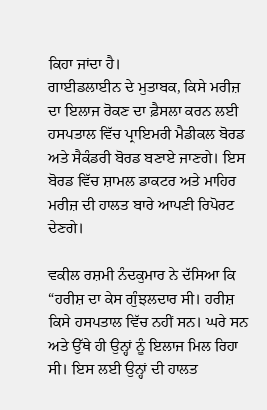ਕਿਹਾ ਜਾਂਦਾ ਹੈ।
ਗਾਈਡਲਾਈਨ ਦੇ ਮੁਤਾਬਕ, ਕਿਸੇ ਮਰੀਜ਼ ਦਾ ਇਲਾਜ ਰੋਕਣ ਦਾ ਫ਼ੈਸਲਾ ਕਰਨ ਲਈ ਹਸਪਤਾਲ ਵਿੱਚ ਪ੍ਰਾਇਮਰੀ ਮੈਡੀਕਲ ਬੋਰਡ ਅਤੇ ਸੈਕੰਡਰੀ ਬੋਰਡ ਬਣਾਏ ਜਾਣਗੇ। ਇਸ ਬੋਰਡ ਵਿੱਚ ਸ਼ਾਮਲ ਡਾਕਟਰ ਅਤੇ ਮਾਹਿਰ ਮਰੀਜ਼ ਦੀ ਹਾਲਤ ਬਾਰੇ ਆਪਣੀ ਰਿਪੋਰਟ ਦੇਣਗੇ।

ਵਕੀਲ ਰਸ਼ਮੀ ਨੰਦਕੁਮਾਰ ਨੇ ਦੱਸਿਆ ਕਿ “ਹਰੀਸ਼ ਦਾ ਕੇਸ ਗੁੰਝਲਦਾਰ ਸੀ। ਹਰੀਸ਼ ਕਿਸੇ ਹਸਪਤਾਲ ਵਿੱਚ ਨਹੀਂ ਸਨ। ਘਰੇ ਸਨ ਅਤੇ ਉੱਥੇ ਹੀ ਉਨ੍ਹਾਂ ਨੂੰ ਇਲਾਜ ਮਿਲ ਰਿਹਾ ਸੀ। ਇਸ ਲਈ ਉਨ੍ਹਾਂ ਦੀ ਹਾਲਤ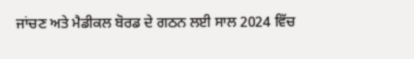ਜਾਂਚਣ ਅਤੇ ਮੈਡੀਕਲ ਬੋਰਡ ਦੇ ਗਠਨ ਲਈ ਸਾਲ 2024 ਵਿੱਚ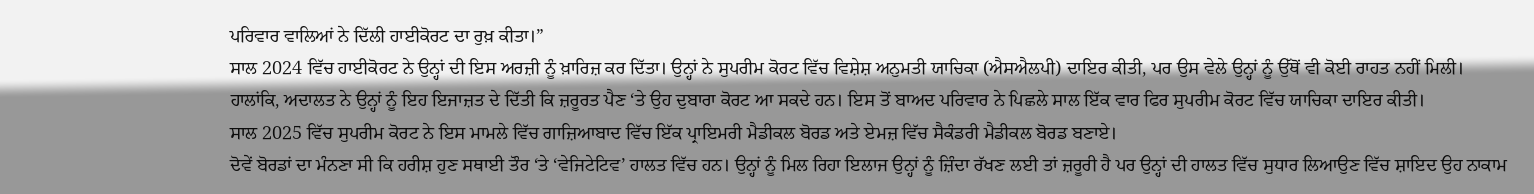ਪਰਿਵਾਰ ਵਾਲਿਆਂ ਨੇ ਦਿੱਲੀ ਹਾਈਕੋਰਟ ਦਾ ਰੁਖ਼ ਕੀਤਾ।”
ਸਾਲ 2024 ਵਿੱਚ ਹਾਈਕੋਰਟ ਨੇ ਉਨ੍ਹਾਂ ਦੀ ਇਸ ਅਰਜ਼ੀ ਨੂੰ ਖ਼ਾਰਿਜ਼ ਕਰ ਦਿੱਤਾ। ਉਨ੍ਹਾਂ ਨੇ ਸੁਪਰੀਮ ਕੋਰਟ ਵਿੱਚ ਵਿਸ਼ੇਸ਼ ਅਨੁਮਤੀ ਯਾਚਿਕਾ (ਐਸਐਲਪੀ) ਦਾਇਰ ਕੀਤੀ, ਪਰ ਉਸ ਵੇਲੇ ਉਨ੍ਹਾਂ ਨੂੰ ਉੱਥੋਂ ਵੀ ਕੋਈ ਰਾਹਤ ਨਹੀਂ ਮਿਲੀ।
ਹਾਲਾਂਕਿ, ਅਦਾਲਤ ਨੇ ਉਨ੍ਹਾਂ ਨੂੰ ਇਹ ਇਜਾਜ਼ਤ ਦੇ ਦਿੱਤੀ ਕਿ ਜ਼ਰੂਰਤ ਪੈਣ ‘ਤੇ ਉਹ ਦੁਬਾਰਾ ਕੋਰਟ ਆ ਸਕਦੇ ਹਨ। ਇਸ ਤੋਂ ਬਾਅਦ ਪਰਿਵਾਰ ਨੇ ਪਿਛਲੇ ਸਾਲ ਇੱਕ ਵਾਰ ਫਿਰ ਸੁਪਰੀਮ ਕੋਰਟ ਵਿੱਚ ਯਾਚਿਕਾ ਦਾਇਰ ਕੀਤੀ।
ਸਾਲ 2025 ਵਿੱਚ ਸੁਪਰੀਮ ਕੋਰਟ ਨੇ ਇਸ ਮਾਮਲੇ ਵਿੱਚ ਗਾਜ਼ਿਆਬਾਦ ਵਿੱਚ ਇੱਕ ਪ੍ਰਾਇਮਰੀ ਮੈਡੀਕਲ ਬੋਰਡ ਅਤੇ ਏਮਜ਼ ਵਿੱਚ ਸੈਕੰਡਰੀ ਮੈਡੀਕਲ ਬੋਰਡ ਬਣਾਏ।
ਦੋਵੇਂ ਬੋਰਡਾਂ ਦਾ ਮੰਨਣਾ ਸੀ ਕਿ ਹਰੀਸ਼ ਹੁਣ ਸਥਾਈ ਤੌਰ ‘ਤੇ ‘ਵੇਜਿਟੇਟਿਵ’ ਹਾਲਤ ਵਿੱਚ ਹਨ। ਉਨ੍ਹਾਂ ਨੂੰ ਮਿਲ ਰਿਹਾ ਇਲਾਜ ਉਨ੍ਹਾਂ ਨੂੰ ਜ਼ਿੰਦਾ ਰੱਖਣ ਲਈ ਤਾਂ ਜ਼ਰੂਰੀ ਹੈ ਪਰ ਉਨ੍ਹਾਂ ਦੀ ਹਾਲਤ ਵਿੱਚ ਸੁਧਾਰ ਲਿਆਉਣ ਵਿੱਚ ਸ਼ਾਇਦ ਉਹ ਨਾਕਾਮ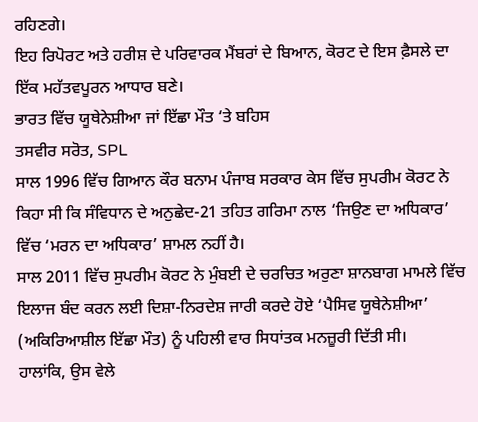ਰਹਿਣਗੇ।
ਇਹ ਰਿਪੋਰਟ ਅਤੇ ਹਰੀਸ਼ ਦੇ ਪਰਿਵਾਰਕ ਮੈਂਬਰਾਂ ਦੇ ਬਿਆਨ, ਕੋਰਟ ਦੇ ਇਸ ਫ਼ੈਸਲੇ ਦਾ ਇੱਕ ਮਹੱਤਵਪੂਰਨ ਆਧਾਰ ਬਣੇ।
ਭਾਰਤ ਵਿੱਚ ਯੂਥੇਨੇਸ਼ੀਆ ਜਾਂ ਇੱਛਾ ਮੌਤ ‘ਤੇ ਬਹਿਸ
ਤਸਵੀਰ ਸਰੋਤ, SPL
ਸਾਲ 1996 ਵਿੱਚ ਗਿਆਨ ਕੌਰ ਬਨਾਮ ਪੰਜਾਬ ਸਰਕਾਰ ਕੇਸ ਵਿੱਚ ਸੁਪਰੀਮ ਕੋਰਟ ਨੇ ਕਿਹਾ ਸੀ ਕਿ ਸੰਵਿਧਾਨ ਦੇ ਅਨੁਛੇਦ-21 ਤਹਿਤ ਗਰਿਮਾ ਨਾਲ ‘ਜਿਉਣ ਦਾ ਅਧਿਕਾਰ’ ਵਿੱਚ ‘ਮਰਨ ਦਾ ਅਧਿਕਾਰ’ ਸ਼ਾਮਲ ਨਹੀਂ ਹੈ।
ਸਾਲ 2011 ਵਿੱਚ ਸੁਪਰੀਮ ਕੋਰਟ ਨੇ ਮੁੰਬਈ ਦੇ ਚਰਚਿਤ ਅਰੁਣਾ ਸ਼ਾਨਬਾਗ ਮਾਮਲੇ ਵਿੱਚ ਇਲਾਜ ਬੰਦ ਕਰਨ ਲਈ ਦਿਸ਼ਾ-ਨਿਰਦੇਸ਼ ਜਾਰੀ ਕਰਦੇ ਹੋਏ ‘ਪੈਸਿਵ ਯੂਥੇਨੇਸ਼ੀਆ’ (ਅਕਿਰਿਆਸ਼ੀਲ ਇੱਛਾ ਮੌਤ) ਨੂੰ ਪਹਿਲੀ ਵਾਰ ਸਿਧਾਂਤਕ ਮਨਜ਼ੂਰੀ ਦਿੱਤੀ ਸੀ।
ਹਾਲਾਂਕਿ, ਉਸ ਵੇਲੇ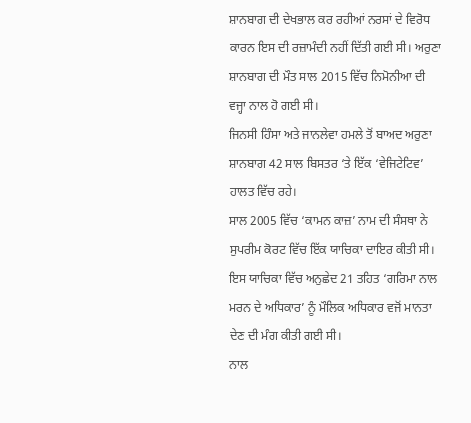ਸ਼ਾਨਬਾਗ ਦੀ ਦੇਖਭਾਲ ਕਰ ਰਹੀਆਂ ਨਰਸਾਂ ਦੇ ਵਿਰੋਧ ਕਾਰਨ ਇਸ ਦੀ ਰਜ਼ਾਮੰਦੀ ਨਹੀਂ ਦਿੱਤੀ ਗਈ ਸੀ। ਅਰੁਣਾ ਸ਼ਾਨਬਾਗ ਦੀ ਮੌਤ ਸਾਲ 2015 ਵਿੱਚ ਨਿਮੋਨੀਆ ਦੀ ਵਜ੍ਹਾ ਨਾਲ ਹੋ ਗਈ ਸੀ।
ਜਿਨਸੀ ਹਿੰਸਾ ਅਤੇ ਜਾਨਲੇਵਾ ਹਮਲੇ ਤੋਂ ਬਾਅਦ ਅਰੁਣਾ ਸ਼ਾਨਬਾਗ 42 ਸਾਲ ਬਿਸਤਰ ‘ਤੇ ਇੱਕ ‘ਵੇਜਿਟੇਟਿਵ’ ਹਾਲਤ ਵਿੱਚ ਰਹੇ।
ਸਾਲ 2005 ਵਿੱਚ ‘ਕਾਮਨ ਕਾਜ਼’ ਨਾਮ ਦੀ ਸੰਸਥਾ ਨੇ ਸੁਪਰੀਮ ਕੋਰਟ ਵਿੱਚ ਇੱਕ ਯਾਚਿਕਾ ਦਾਇਰ ਕੀਤੀ ਸੀ। ਇਸ ਯਾਚਿਕਾ ਵਿੱਚ ਅਨੁਛੇਦ 21 ਤਹਿਤ ‘ਗਰਿਮਾ ਨਾਲ ਮਰਨ ਦੇ ਅਧਿਕਾਰ’ ਨੂੰ ਮੌਲਿਕ ਅਧਿਕਾਰ ਵਜੋਂ ਮਾਨਤਾ ਦੇਣ ਦੀ ਮੰਗ ਕੀਤੀ ਗਈ ਸੀ।
ਨਾਲ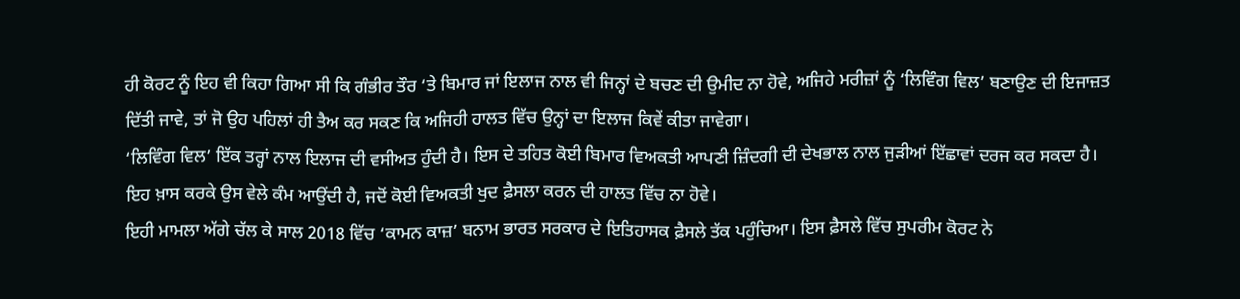ਹੀ ਕੋਰਟ ਨੂੰ ਇਹ ਵੀ ਕਿਹਾ ਗਿਆ ਸੀ ਕਿ ਗੰਭੀਰ ਤੌਰ ‘ਤੇ ਬਿਮਾਰ ਜਾਂ ਇਲਾਜ ਨਾਲ ਵੀ ਜਿਨ੍ਹਾਂ ਦੇ ਬਚਣ ਦੀ ਉਮੀਦ ਨਾ ਹੋਵੇ, ਅਜਿਹੇ ਮਰੀਜ਼ਾਂ ਨੂੰ ‘ਲਿਵਿੰਗ ਵਿਲ’ ਬਣਾਉਣ ਦੀ ਇਜਾਜ਼ਤ ਦਿੱਤੀ ਜਾਵੇ, ਤਾਂ ਜੋ ਉਹ ਪਹਿਲਾਂ ਹੀ ਤੈਅ ਕਰ ਸਕਣ ਕਿ ਅਜਿਹੀ ਹਾਲਤ ਵਿੱਚ ਉਨ੍ਹਾਂ ਦਾ ਇਲਾਜ ਕਿਵੇਂ ਕੀਤਾ ਜਾਵੇਗਾ।
‘ਲਿਵਿੰਗ ਵਿਲ’ ਇੱਕ ਤਰ੍ਹਾਂ ਨਾਲ ਇਲਾਜ ਦੀ ਵਸੀਅਤ ਹੁੰਦੀ ਹੈ। ਇਸ ਦੇ ਤਹਿਤ ਕੋਈ ਬਿਮਾਰ ਵਿਅਕਤੀ ਆਪਣੀ ਜ਼ਿੰਦਗੀ ਦੀ ਦੇਖਭਾਲ ਨਾਲ ਜੁੜੀਆਂ ਇੱਛਾਵਾਂ ਦਰਜ ਕਰ ਸਕਦਾ ਹੈ। ਇਹ ਖ਼ਾਸ ਕਰਕੇ ਉਸ ਵੇਲੇ ਕੰਮ ਆਉਂਦੀ ਹੈ, ਜਦੋਂ ਕੋਈ ਵਿਅਕਤੀ ਖੁਦ ਫ਼ੈਸਲਾ ਕਰਨ ਦੀ ਹਾਲਤ ਵਿੱਚ ਨਾ ਹੋਵੇ।
ਇਹੀ ਮਾਮਲਾ ਅੱਗੇ ਚੱਲ ਕੇ ਸਾਲ 2018 ਵਿੱਚ ‘ਕਾਮਨ ਕਾਜ਼’ ਬਨਾਮ ਭਾਰਤ ਸਰਕਾਰ ਦੇ ਇਤਿਹਾਸਕ ਫ਼ੈਸਲੇ ਤੱਕ ਪਹੁੰਚਿਆ। ਇਸ ਫ਼ੈਸਲੇ ਵਿੱਚ ਸੁਪਰੀਮ ਕੋਰਟ ਨੇ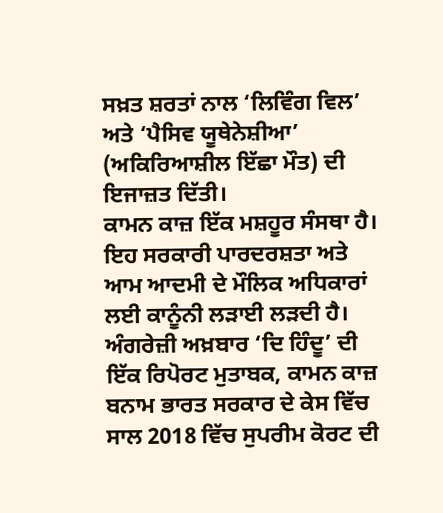ਸਖ਼ਤ ਸ਼ਰਤਾਂ ਨਾਲ ‘ਲਿਵਿੰਗ ਵਿਲ’ ਅਤੇ ‘ਪੈਸਿਵ ਯੂਥੇਨੇਸ਼ੀਆ’ (ਅਕਿਰਿਆਸ਼ੀਲ ਇੱਛਾ ਮੌਤ) ਦੀ ਇਜਾਜ਼ਤ ਦਿੱਤੀ।
ਕਾਮਨ ਕਾਜ਼ ਇੱਕ ਮਸ਼ਹੂਰ ਸੰਸਥਾ ਹੈ। ਇਹ ਸਰਕਾਰੀ ਪਾਰਦਰਸ਼ਤਾ ਅਤੇ ਆਮ ਆਦਮੀ ਦੇ ਮੌਲਿਕ ਅਧਿਕਾਰਾਂ ਲਈ ਕਾਨੂੰਨੀ ਲੜਾਈ ਲੜਦੀ ਹੈ।
ਅੰਗਰੇਜ਼ੀ ਅਖ਼ਬਾਰ ‘ਦਿ ਹਿੰਦੂ’ ਦੀ ਇੱਕ ਰਿਪੋਰਟ ਮੁਤਾਬਕ, ਕਾਮਨ ਕਾਜ਼ ਬਨਾਮ ਭਾਰਤ ਸਰਕਾਰ ਦੇ ਕੇਸ ਵਿੱਚ ਸਾਲ 2018 ਵਿੱਚ ਸੁਪਰੀਮ ਕੋਰਟ ਦੀ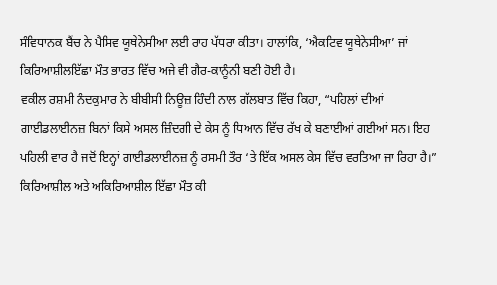ਸੰਵਿਧਾਨਕ ਬੈਂਚ ਨੇ ਪੈਸਿਵ ਯੂਥੇਨੇਸੀਆ ਲਈ ਰਾਹ ਪੱਧਰਾ ਕੀਤਾ। ਹਾਲਾਂਕਿ, ‘ਐਕਟਿਵ ਯੂਥੇਨੇਸੀਆ’ ਜਾਂ ਕਿਰਿਆਸ਼ੀਲਇੱਛਾ ਮੌਤ ਭਾਰਤ ਵਿੱਚ ਅਜੇ ਵੀ ਗੈਰ-ਕਾਨੂੰਨੀ ਬਣੀ ਹੋਈ ਹੈ।
ਵਕੀਲ ਰਸ਼ਮੀ ਨੰਦਕੁਮਾਰ ਨੇ ਬੀਬੀਸੀ ਨਿਊਜ਼ ਹਿੰਦੀ ਨਾਲ ਗੱਲਬਾਤ ਵਿੱਚ ਕਿਹਾ, “ਪਹਿਲਾਂ ਦੀਆਂ ਗਾਈਡਲਾਈਨਜ਼ ਬਿਨਾਂ ਕਿਸੇ ਅਸਲ ਜ਼ਿੰਦਗੀ ਦੇ ਕੇਸ ਨੂੰ ਧਿਆਨ ਵਿੱਚ ਰੱਖ ਕੇ ਬਣਾਈਆਂ ਗਈਆਂ ਸਨ। ਇਹ ਪਹਿਲੀ ਵਾਰ ਹੈ ਜਦੋਂ ਇਨ੍ਹਾਂ ਗਾਈਡਲਾਈਨਜ਼ ਨੂੰ ਰਸਮੀ ਤੌਰ ‘ਤੇ ਇੱਕ ਅਸਲ ਕੇਸ ਵਿੱਚ ਵਰਤਿਆ ਜਾ ਰਿਹਾ ਹੈ।”
ਕਿਰਿਆਸ਼ੀਲ ਅਤੇ ਅਕਿਰਿਆਸ਼ੀਲ ਇੱਛਾ ਮੌਤ ਕੀ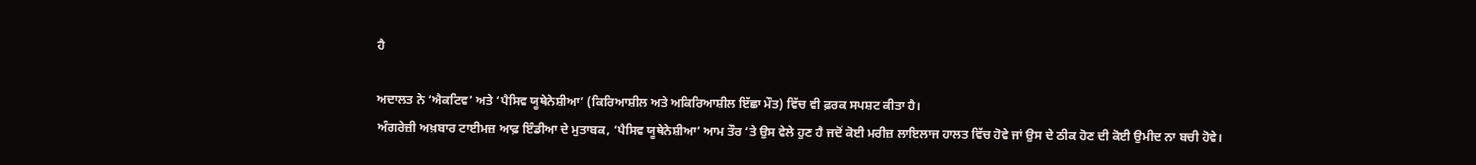ਹੈ

ਅਦਾਲਤ ਨੇ ‘ਐਕਟਿਵ’ ਅਤੇ ‘ਪੈਸਿਵ ਯੂਥੇਨੇਸ਼ੀਆ’ (ਕਿਰਿਆਸ਼ੀਲ ਅਤੇ ਅਕਿਰਿਆਸ਼ੀਲ ਇੱਛਾ ਮੌਤ) ਵਿੱਚ ਵੀ ਫ਼ਰਕ ਸਪਸ਼ਟ ਕੀਤਾ ਹੈ।
ਅੰਗਰੇਜ਼ੀ ਅਖ਼ਬਾਰ ਟਾਈਮਜ਼ ਆਫ਼ ਇੰਡੀਆ ਦੇ ਮੁਤਾਬਕ, ‘ਪੈਸਿਵ ਯੂਥੇਨੇਸ਼ੀਆ’ ਆਮ ਤੌਰ ‘ਤੇ ਉਸ ਵੇਲੇ ਹੁਣ ਹੈ ਜਦੋਂ ਕੋਈ ਮਰੀਜ਼ ਲਾਇਲਾਜ ਹਾਲਤ ਵਿੱਚ ਹੋਵੇ ਜਾਂ ਉਸ ਦੇ ਠੀਕ ਹੋਣ ਦੀ ਕੋਈ ਉਮੀਦ ਨਾ ਬਚੀ ਹੋਵੇ।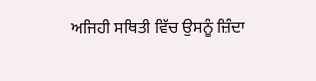ਅਜਿਹੀ ਸਥਿਤੀ ਵਿੱਚ ਉਸਨੂੰ ਜ਼ਿੰਦਾ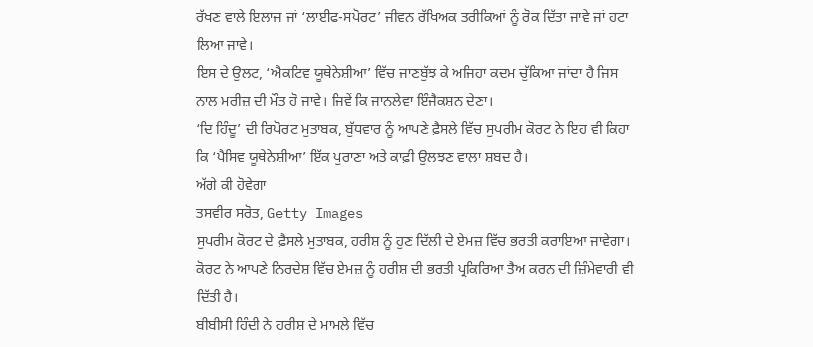ਰੱਖਣ ਵਾਲੇ ਇਲਾਜ ਜਾਂ ‘ਲਾਈਫ-ਸਪੋਰਟ’ ਜੀਵਨ ਰੱਖਿਅਕ ਤਰੀਕਿਆਂ ਨੂੰ ਰੋਕ ਦਿੱਤਾ ਜਾਵੇ ਜਾਂ ਹਟਾ ਲਿਆ ਜਾਵੇ।
ਇਸ ਦੇ ਉਲਟ, ‘ਐਕਟਿਵ ਯੂਥੇਨੇਸ਼ੀਆ’ ਵਿੱਚ ਜਾਣਬੁੱਝ ਕੇ ਅਜਿਹਾ ਕਦਮ ਚੁੱਕਿਆ ਜਾਂਦਾ ਹੈ ਜਿਸ ਨਾਲ ਮਰੀਜ਼ ਦੀ ਮੌਤ ਹੋ ਜਾਵੇ। ਜਿਵੇਂ ਕਿ ਜਾਨਲੇਵਾ ਇੰਜੈਕਸ਼ਨ ਦੇਣਾ।
‘ਦਿ ਹਿੰਦੂ’ ਦੀ ਰਿਪੋਰਟ ਮੁਤਾਬਕ, ਬੁੱਧਵਾਰ ਨੂੰ ਆਪਣੇ ਫ਼ੈਸਲੇ ਵਿੱਚ ਸੁਪਰੀਮ ਕੋਰਟ ਨੇ ਇਹ ਵੀ ਕਿਹਾ ਕਿ ‘ਪੈਸਿਵ ਯੂਥੇਨੇਸ਼ੀਆ’ ਇੱਕ ਪੁਰਾਣਾ ਅਤੇ ਕਾਫ਼ੀ ਉਲਝਣ ਵਾਲਾ ਸ਼ਬਦ ਹੈ।
ਅੱਗੇ ਕੀ ਹੋਵੇਗਾ
ਤਸਵੀਰ ਸਰੋਤ, Getty Images
ਸੁਪਰੀਮ ਕੋਰਟ ਦੇ ਫ਼ੈਸਲੇ ਮੁਤਾਬਕ, ਹਰੀਸ਼ ਨੂੰ ਹੁਣ ਦਿੱਲੀ ਦੇ ਏਮਜ਼ ਵਿੱਚ ਭਰਤੀ ਕਰਾਇਆ ਜਾਵੇਗਾ। ਕੋਰਟ ਨੇ ਆਪਣੇ ਨਿਰਦੇਸ਼ ਵਿੱਚ ਏਮਜ਼ ਨੂੰ ਹਰੀਸ਼ ਦੀ ਭਰਤੀ ਪ੍ਰਕਿਰਿਆ ਤੈਅ ਕਰਨ ਦੀ ਜ਼ਿੰਮੇਵਾਰੀ ਵੀ ਦਿੱਤੀ ਹੈ।
ਬੀਬੀਸੀ ਹਿੰਦੀ ਨੇ ਹਰੀਸ਼ ਦੇ ਮਾਮਲੇ ਵਿੱਚ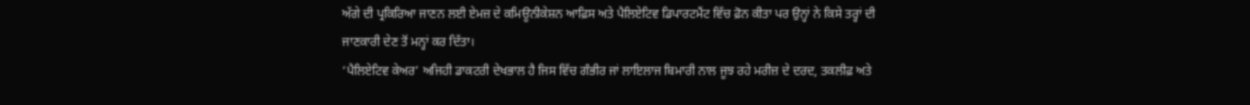ਅੱਗੇ ਦੀ ਪ੍ਰਕਿਰਿਆ ਜਾਣਨ ਲਈ ਏਮਜ਼ ਦੇ ਕਮਿਊਨੀਕੇਸ਼ਨ ਆਫ਼ਿਸ ਅਤੇ ਪੈਲਿਏਟਿਵ ਡਿਪਾਰਟਮੈਂਟ ਵਿੱਚ ਫ਼ੋਨ ਕੀਤਾ ਪਰ ਉਨ੍ਹਾਂ ਨੇ ਕਿਸੇ ਤਰ੍ਹਾਂ ਦੀ ਜਾਣਕਾਰੀ ਦੇਣ ਤੋਂ ਮਨ੍ਹਾਂ ਕਰ ਦਿੱਤਾ।
‘ਪੈਲਿਏਟਿਵ ਕੇਅਰ’ ਅਜਿਹੀ ਡਾਕਟਰੀ ਦੇਖਭਾਲ ਹੈ ਜਿਸ ਵਿੱਚ ਗੰਭੀਰ ਜਾਂ ਲਾਇਲਾਜ ਬਿਮਾਰੀ ਨਾਲ ਜੂਝ ਰਹੇ ਮਰੀਜ਼ ਦੇ ਦਰਦ, ਤਕਲੀਫ਼ ਅਤੇ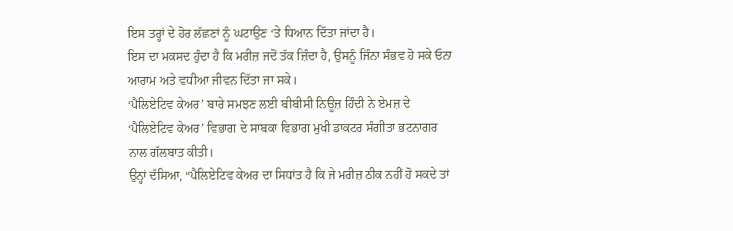ਇਸ ਤਰ੍ਹਾਂ ਦੇ ਹੋਰ ਲੱਛਣਾਂ ਨੂੰ ਘਟਾਉਣ ‘ਤੇ ਧਿਆਨ ਦਿੱਤਾ ਜਾਂਦਾ ਹੈ।
ਇਸ ਦਾ ਮਕਸਦ ਹੁੰਦਾ ਹੈ ਕਿ ਮਰੀਜ਼ ਜਦੋਂ ਤੱਕ ਜ਼ਿੰਦਾ ਹੈ, ਉਸਨੂੰ ਜਿੰਨਾ ਸੰਭਵ ਹੋ ਸਕੇ ਓਨਾ ਆਰਾਮ ਅਤੇ ਵਧੀਆ ਜੀਵਨ ਦਿੱਤਾ ਜਾ ਸਕੇ।
‘ਪੈਲਿਏਟਿਵ ਕੇਅਰ’ ਬਾਰੇ ਸਮਝਣ ਲਈ ਬੀਬੀਸੀ ਨਿਊਜ਼ ਹਿੰਦੀ ਨੇ ਏਮਜ਼ ਦੇ ‘ਪੈਲਿਏਟਿਵ ਕੇਅਰ’ ਵਿਭਾਗ ਦੇ ਸਾਬਕਾ ਵਿਭਾਗ ਮੁਖੀ ਡਾਕਟਰ ਸੰਗੀਤਾ ਭਟਨਾਗਰ ਨਾਲ ਗੱਲਬਾਤ ਕੀਤੀ।
ਉਨ੍ਹਾਂ ਦੱਸਿਆ, “ਪੈਲਿਏਟਿਵ ਕੇਅਰ ਦਾ ਸਿਧਾਂਤ ਹੈ ਕਿ ਜੇ ਮਰੀਜ਼ ਠੀਕ ਨਹੀਂ ਹੋ ਸਕਦੇ ਤਾਂ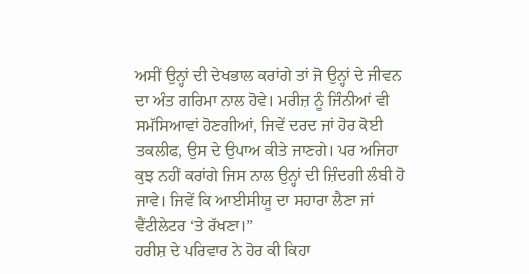ਅਸੀਂ ਉਨ੍ਹਾਂ ਦੀ ਦੇਖਭਾਲ ਕਰਾਂਗੇ ਤਾਂ ਜੋ ਉਨ੍ਹਾਂ ਦੇ ਜੀਵਨ ਦਾ ਅੰਤ ਗਰਿਮਾ ਨਾਲ ਹੋਵੇ। ਮਰੀਜ਼ ਨੂੰ ਜਿੰਨੀਆਂ ਵੀ ਸਮੱਸਿਆਵਾਂ ਹੋਣਗੀਆਂ, ਜਿਵੇਂ ਦਰਦ ਜਾਂ ਹੋਰ ਕੋਈ ਤਕਲੀਫ, ਉਸ ਦੇ ਉਪਾਅ ਕੀਤੇ ਜਾਣਗੇ। ਪਰ ਅਜਿਹਾ ਕੁਝ ਨਹੀਂ ਕਰਾਂਗੇ ਜਿਸ ਨਾਲ ਉਨ੍ਹਾਂ ਦੀ ਜ਼ਿੰਦਗੀ ਲੰਬੀ ਹੋ ਜਾਵੇ। ਜਿਵੇਂ ਕਿ ਆਈਸੀਯੂ ਦਾ ਸਹਾਰਾ ਲੈਣਾ ਜਾਂ ਵੈਂਟੀਲੇਟਰ ‘ਤੇ ਰੱਖਣਾ।”
ਹਰੀਸ਼ ਦੇ ਪਰਿਵਾਰ ਨੇ ਹੋਰ ਕੀ ਕਿਹਾ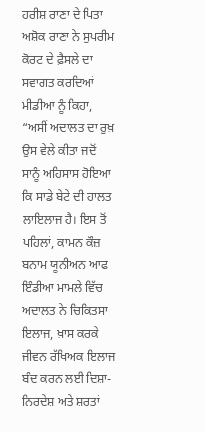ਹਰੀਸ਼ ਰਾਣਾ ਦੇ ਪਿਤਾ ਅਸ਼ੋਕ ਰਾਣਾ ਨੇ ਸੁਪਰੀਮ ਕੋਰਟ ਦੇ ਫ਼ੈਸਲੇ ਦਾ ਸਵਾਗਤ ਕਰਦਿਆਂ ਮੀਡੀਆ ਨੂੰ ਕਿਹਾ, “ਅਸੀਂ ਅਦਾਲਤ ਦਾ ਰੁਖ਼ ਉਸ ਵੇਲੇ ਕੀਤਾ ਜਦੋਂ ਸਾਨੂੰ ਅਹਿਸਾਸ ਹੋਇਆ ਕਿ ਸਾਡੇ ਬੇਟੇ ਦੀ ਹਾਲਤ ਲਾਇਲਾਜ ਹੈ। ਇਸ ਤੋਂ ਪਹਿਲਾਂ, ਕਾਮਨ ਕੌਜ਼ ਬਨਾਮ ਯੂਨੀਅਨ ਆਫ ਇੰਡੀਆ ਮਾਮਲੇ ਵਿੱਚ ਅਦਾਲਤ ਨੇ ਚਿਕਿਤਸਾ ਇਲਾਜ, ਖ਼ਾਸ ਕਰਕੇ ਜੀਵਨ ਰੱਖਿਅਕ ਇਲਾਜ ਬੰਦ ਕਰਨ ਲਈ ਦਿਸ਼ਾ-ਨਿਰਦੇਸ਼ ਅਤੇ ਸ਼ਰਤਾਂ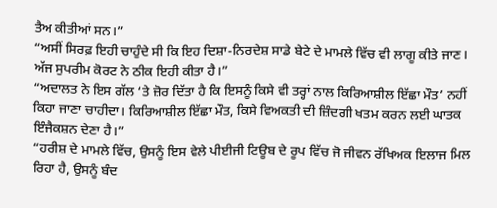ਤੈਅ ਕੀਤੀਆਂ ਸਨ।”
“ਅਸੀਂ ਸਿਰਫ਼ ਇਹੀ ਚਾਹੁੰਦੇ ਸੀ ਕਿ ਇਹ ਦਿਸ਼ਾ-ਨਿਰਦੇਸ਼ ਸਾਡੇ ਬੇਟੇ ਦੇ ਮਾਮਲੇ ਵਿੱਚ ਵੀ ਲਾਗੂ ਕੀਤੇ ਜਾਣ। ਅੱਜ ਸੁਪਰੀਮ ਕੋਰਟ ਨੇ ਠੀਕ ਇਹੀ ਕੀਤਾ ਹੈ।”
“ਅਦਾਲਤ ਨੇ ਇਸ ਗੱਲ ‘ਤੇ ਜ਼ੋਰ ਦਿੱਤਾ ਹੈ ਕਿ ਇਸਨੂੰ ਕਿਸੇ ਵੀ ਤਰ੍ਹਾਂ ਨਾਲ ਕਿਰਿਆਸ਼ੀਲ ਇੱਛਾ ਮੌਤ’ ਨਹੀਂ ਕਿਹਾ ਜਾਣਾ ਚਾਹੀਦਾ। ਕਿਰਿਆਸ਼ੀਲ ਇੱਛਾ ਮੌਤ, ਕਿਸੇ ਵਿਅਕਤੀ ਦੀ ਜ਼ਿੰਦਗੀ ਖਤਮ ਕਰਨ ਲਈ ਘਾਤਕ ਇੰਜੈਕਸ਼ਨ ਦੇਣਾ ਹੈ।”
“ਹਰੀਸ਼ ਦੇ ਮਾਮਲੇ ਵਿੱਚ, ਉਸਨੂੰ ਇਸ ਵੇਲੇ ਪੀਈਜੀ ਟਿਊਬ ਦੇ ਰੂਪ ਵਿੱਚ ਜੋ ਜੀਵਨ ਰੱਖਿਅਕ ਇਲਾਜ ਮਿਲ ਰਿਹਾ ਹੈ, ਉਸਨੂੰ ਬੰਦ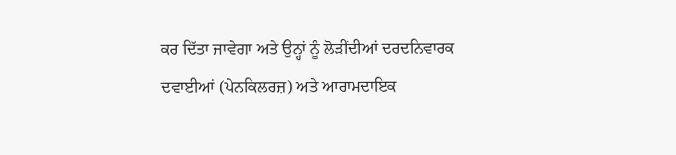ਕਰ ਦਿੱਤਾ ਜਾਵੇਗਾ ਅਤੇ ਉਨ੍ਹਾਂ ਨੂੰ ਲੋੜੀਂਦੀਆਂ ਦਰਦਨਿਵਾਰਕ ਦਵਾਈਆਂ (ਪੇਨਕਿਲਰਜ਼) ਅਤੇ ਆਰਾਮਦਾਇਕ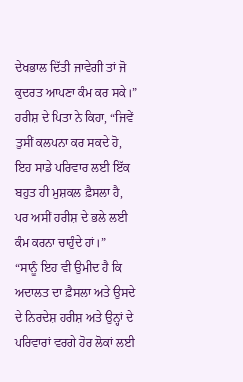ਦੇਖਭਾਲ ਦਿੱਤੀ ਜਾਵੇਗੀ ਤਾਂ ਜੋ ਕੁਦਰਤ ਆਪਣਾ ਕੰਮ ਕਰ ਸਕੇ।”
ਹਰੀਸ਼ ਦੇ ਪਿਤਾ ਨੇ ਕਿਹਾ, “ਜਿਵੇਂ ਤੁਸੀਂ ਕਲਪਨਾ ਕਰ ਸਕਦੇ ਹੋ, ਇਹ ਸਾਡੇ ਪਰਿਵਾਰ ਲਈ ਇੱਕ ਬਹੁਤ ਹੀ ਮੁਸ਼ਕਲ ਫ਼ੈਸਲਾ ਹੈ, ਪਰ ਅਸੀਂ ਹਰੀਸ਼ ਦੇ ਭਲੇ ਲਈ ਕੰਮ ਕਰਨਾ ਚਾਹੁੰਦੇ ਹਾਂ।”
“ਸਾਨੂੰ ਇਹ ਵੀ ਉਮੀਦ ਹੈ ਕਿ ਅਦਾਲਤ ਦਾ ਫ਼ੈਸਲਾ ਅਤੇ ਉਸਦੇ ਦੇ ਨਿਰਦੇਸ਼ ਹਰੀਸ਼ ਅਤੇ ਉਨ੍ਹਾਂ ਦੇ ਪਰਿਵਾਰਾਂ ਵਰਗੇ ਹੋਰ ਲੋਕਾਂ ਲਈ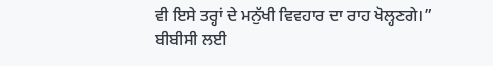ਵੀ ਇਸੇ ਤਰ੍ਹਾਂ ਦੇ ਮਨੁੱਖੀ ਵਿਵਹਾਰ ਦਾ ਰਾਹ ਖੋਲ੍ਹਣਗੇ।”
ਬੀਬੀਸੀ ਲਈ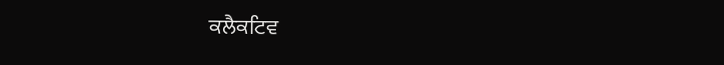ਕਲੈਕਟਿਵ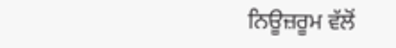ਨਿਊਜ਼ਰੂਮ ਵੱਲੋਂ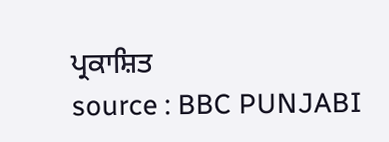ਪ੍ਰਕਾਸ਼ਿਤ
source : BBC PUNJABI